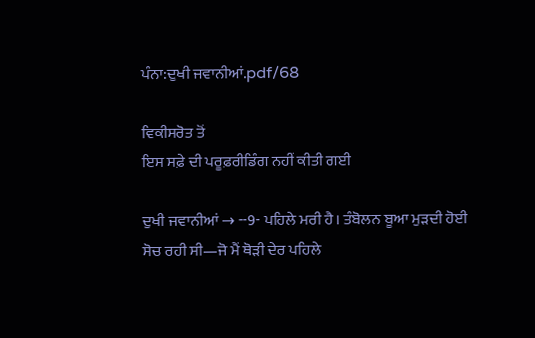ਪੰਨਾ:ਦੁਖੀ ਜਵਾਨੀਆਂ.pdf/68

ਵਿਕੀਸਰੋਤ ਤੋਂ
ਇਸ ਸਫ਼ੇ ਦੀ ਪਰੂਫ਼ਰੀਡਿੰਗ ਨਹੀਂ ਕੀਤੀ ਗਈ

ਦੁਖੀ ਜਵਾਨੀਆਂ → --9- ਪਹਿਲੇ ਮਰੀ ਹੈ। ਤੰਬੋਲਨ ਬੂਆ ਮੁੜਦੀ ਹੋਈ ਸੋਚ ਰਹੀ ਸੀ—ਜੋ ਮੈਂ ਥੋੜੀ ਦੇਰ ਪਹਿਲੇ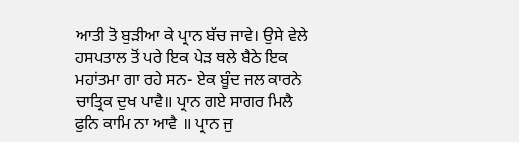ਆਤੀ ਤੋ ਬੁੜੀਆ ਕੇ ਪ੍ਰਾਨ ਬੱਚ ਜਾਵੇ। ਉਸੇ ਵੇਲੇ ਹਸਪਤਾਲ ਤੋਂ ਪਰੇ ਇਕ ਪੇੜ ਥਲੇ ਬੈਠੇ ਇਕ ਮਹਾਂਤਮਾ ਗਾ ਰਹੇ ਸਨ- ਏਕ ਬੂੰਦ ਜਲ ਕਾਰਨੇ ਚਾਤ੍ਰਿਕ ਦੁਖ ਪਾਵੈ॥ ਪ੍ਰਾਨ ਗਏ ਸਾਗਰ ਮਿਲੈ ਫੁਨਿ ਕਾਮਿ ਨਾ ਆਵੈ ॥ ਪ੍ਰਾਨ ਜੁ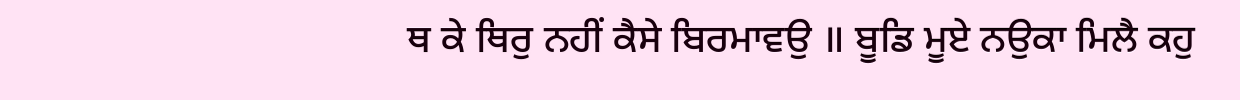ਥ ਕੇ ਥਿਰੁ ਨਹੀਂ ਕੈਸੇ ਬਿਰਮਾਵਉ ॥ ਬੂਡਿ ਮੂਏ ਨਉਕਾ ਮਿਲੈ ਕਹੁ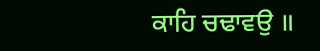ਕਾਹਿ ਚਢਾਵਉ ॥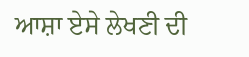ਆਸ਼ਾ ਏਸੇ ਲੇਖਣੀ ਦੀ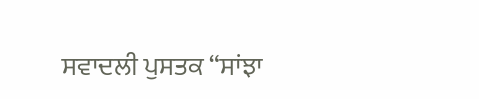ਸਵਾਦਲੀ ਪੁਸਤਕ “ਸਾਂਝਾ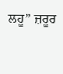ਲਹੂ” ਜ਼ਰੂਰ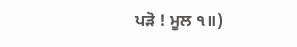ਪੜੋ ! ਮੂਲ ੧॥)